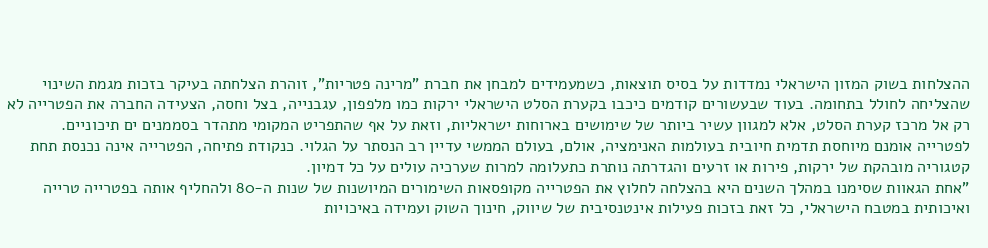ההצלחות בשוק המזון הישראלי נמדדות על בסיס תוצאות, כשמעמידים למבחן את חברת "מרינה פטריות", זוהרת הצלחתה בעיקר בזכות מגמת השינוי שהצליחה לחולל בתחומה. בעוד שבעשורים קודמים כיכבו בקערת הסלט הישראלי ירקות כמו מלפפון, עגבנייה, בצל וחסה, הצעידה החברה את הפטרייה לא רק אל מרכז קערת הסלט, אלא למגוון עשיר ביותר של שימושים בארוחות ישראליות, וזאת על אף שהתפריט המקומי מתהדר בסממנים ים תיכוניים. לפטרייה אומנם מיוחסת תדמית חיובית בעולמות האנימציה, אולם, בעולם הממשי עדיין רב הנסתר על הגלוי. כנקודת פתיחה, הפטרייה אינה נכנסת תחת קטגוריה מובהקת של ירקות, פירות או זרעים והגדרתה נותרת כתעלומה למרות שערכיה עולים על כל דמיון.
"אחת הגאוות שסימנו במהלך השנים היא בהצלחה לחלוץ את הפטרייה מקופסאות השימורים המיושנות של שנות ה-80 ולהחליף אותה בפטרייה טרייה ואיכותית במטבח הישראלי, כל זאת בזכות פעילות אינטנסיבית של שיווק, חינוך השוק ועמידה באיכויות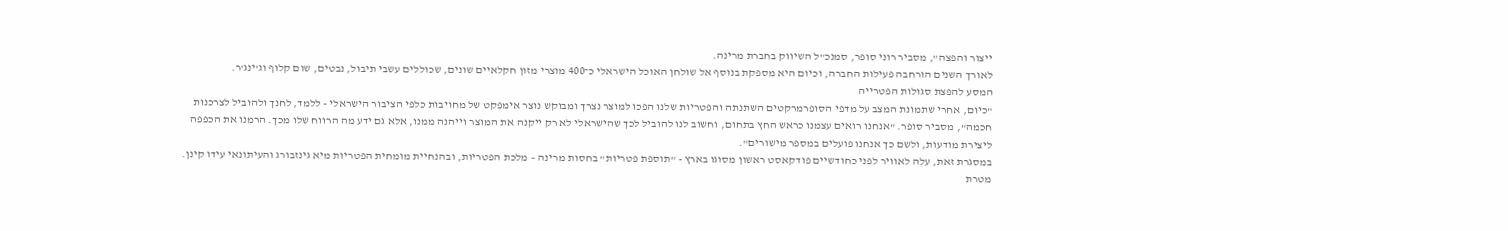ייצור והפצה", מסביר רוני סופר, סמנכ"ל השיווק בחברת מרינה.
לאורך השנים הורחבה פעילות החברה, וכיום היא מספקת בנוסף אל שולחן האוכל הישראלי כ־400 מוצרי מזון חקלאיים שונים, שכוללים עשבי תיבול, נבטים, שום קלוף וג'ינג'ר.
המסע להפצת סגולות הפטרייה
"כיום, אחרי שתמונת המצב על מדפי הסופרמרקטים השתנתה והפטריות שלנו הפכו למוצר נצרך ומבוקש נוצר אימפקט של מחויבות כלפי הציבור הישראלי - ללמד, לחנך ולהוביל לצרכנות חכמה", מסביר סופר. "אנחנו רואים עצמנו כראש החץ בתחום, וחשוב לנו להוביל לכך שהישראלי לא רק ייקנה את המוצר וייהנה ממנו, אלא גם ידע מה הרווח שלו מכך. הרמנו את הכפפה ליצירת מודעות, ולשם כך אנחנו פועלים במספר מישורים".
במסגרת זאת, עלה לאוויר לפני כחודשיים פודקאסט ראשון מסוגו בארץ - "תוספת פטריות" בחסות מרינה – מלכת הפטריות, ובהנחיית מומחית הפטריות מיא גינזבורג והעיתונאי עידו קינן. מטרת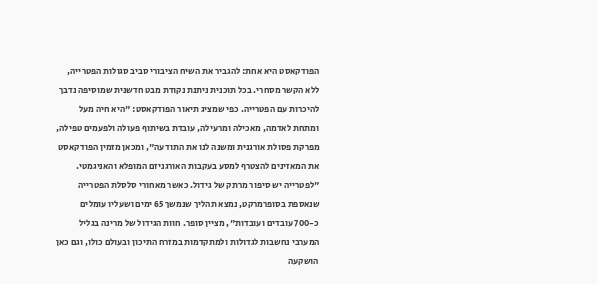הפודקאסט היא אחת: להגביר את השיח הציבורי סביב סגולות הפטרייה, ללא הקשר מסחרי. בכל תוכנית ניתנת נקודת מבט חדשנית שמוסיפה נדבך להיכרות עם הפטרייה. כפי שמציג תיאור הפודקאסט: "היא חיה מעל ומתחת לאדמה, מאכילה ומרעילה, עובדת בשיתוף פעולה ולפעמים טפילה, מפרקת פסולת אורגנית ומשנה לנו את התודעה", ומכאן מזמין הפודקאסט את המאזינים להצטרף למסע בעקבות האורגניזם המופלא והאניגמטי.
"לפטרייה יש סיפור מרתק של גידול. כאשר מאחורי סלסלת הפטרייה שנאספת בסופרמרקט, נמצא תהליך שנמשך 65 ימים ושעליו עומלים כ-700 עובדים ועובדות", מציין סופר. חוות הגידול של מרינה בגליל המערבי נחשבות לגדולות ולמתקדמות במזרח התיכון ובעולם כולו, וגם כאן הושקעה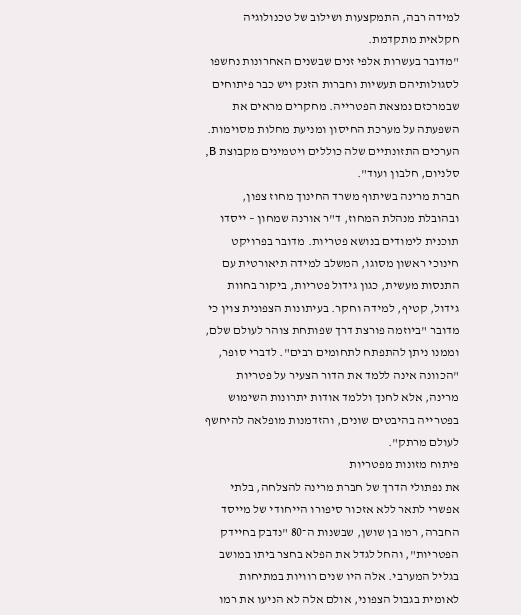למידה רבה, התמקצעות ושילוב של טכנולוגיה חקלאית מתקדמת.
"מדובר בעשרות אלפי זנים שבשנים האחרונות נחשפו לסגולותיהם תעשיות וחברות הזנק ויש כבר פיתוחים שבמרכזם נמצאת הפטרייה. מחקרים מראים את השפעתה על מערכת החיסון ומניעת מחלות מסוימות. הערכים התזונתיים שלה כוללים ויטמינים מקבוצת B, סלניום, חלבון ועוד".
חברת מרינה בשיתוף משרד החינוך מחוז צפון, ובהובלת מנהלת המחוז, ד"ר אורנה שמחון – ייסדו תוכנית לימודים בנושא פטריות. מדובר בפרויקט חינוכי ראשון מסוגו, המשלב למידה תיאורטית עם התנסות מעשית, כגון גידול פטריות, ביקור בחוות גידול, קטיף, למידה וחקר. בעיתונות הצפונית צוין כי מדובר "ביוזמה פורצת דרך שפותחת צוהר לעולם שלם, וממנו ניתן להתפתח לתחומים רבים". לדברי סופר, "הכוונה אינה ללמד את הדור הצעיר על פטריות מרינה, אלא לחנך וללמד אודות יתרונות השימוש בפטרייה בהיבטים שונים, והזדמנות מופלאה להיחשף לעולם מרתק".
פיתוח מזונות מפטריות
את נפתולי הדרך של חברת מרינה להצלחה, בלתי אפשרי לתאר ללא אזכור סיפורו הייחודי של מייסד החברה, רמו בן שושן, שבשנות ה־80 "נדבק בחיידק הפטריות", והחל לגדל את הפלא בחצר ביתו במושב בגליל המערבי. אלה היו שנים רוויות במתיחות לאומית בגבול הצפוני, אולם אלה לא הניעו את רמו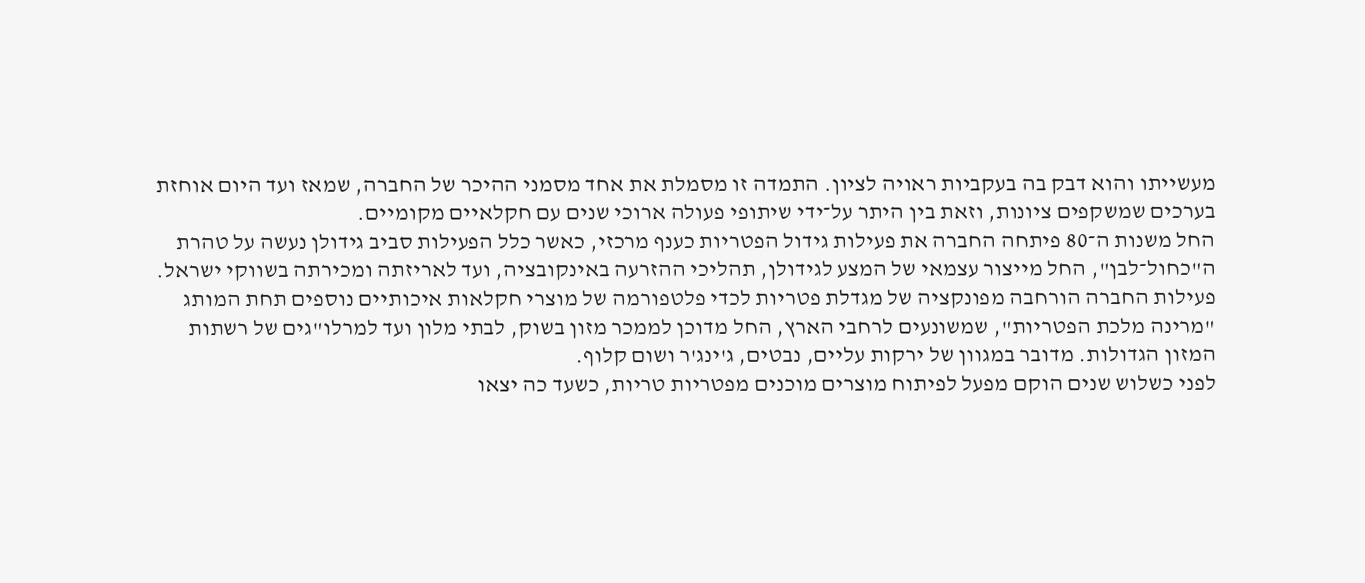מעשייתו והוא דבק בה בעקביות ראויה לציון. התמדה זו מסמלת את אחד מסמני ההיכר של החברה, שמאז ועד היום אוחזת בערכים שמשקפים ציונות, וזאת בין היתר על־ידי שיתופי פעולה ארוכי שנים עם חקלאיים מקומיים.
החל משנות ה־80 פיתחה החברה את פעילות גידול הפטריות כענף מרכזי, כאשר כלל הפעילות סביב גידולן נעשה על טהרת ה"כחול־לבן", החל מייצור עצמאי של המצע לגידולן, תהליכי ההזרעה באינקובציה, ועד לאריזתה ומכירתה בשווקי ישראל.
פעילות החברה הורחבה מפונקציה של מגדלת פטריות לכדי פלטפורמה של מוצרי חקלאות איכותיים נוספים תחת המותג "מרינה מלכת הפטריות", שמשונעים לרחבי הארץ, החל מדוכן לממכר מזון בשוק, לבתי מלון ועד למרלו"גים של רשתות המזון הגדולות. מדובר במגוון של ירקות עליים, נבטים, ג'ינג'ר ושום קלוף.
לפני כשלוש שנים הוקם מפעל לפיתוח מוצרים מוכנים מפטריות טריות, כשעד כה יצאו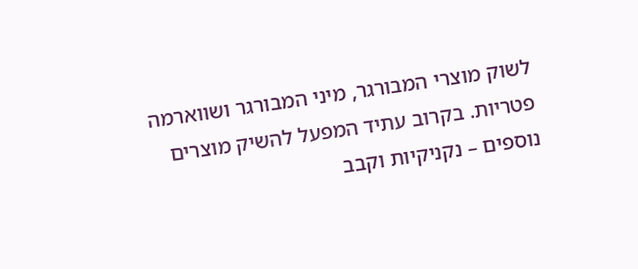לשוק מוצרי המבורגר, מיני המבורגר ושווארמה פטריות. בקרוב עתיד המפעל להשיק מוצרים נוספים – נקניקיות וקבב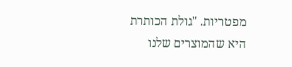מפטריות. "גולת הכותרת היא שהמוצרים שלנו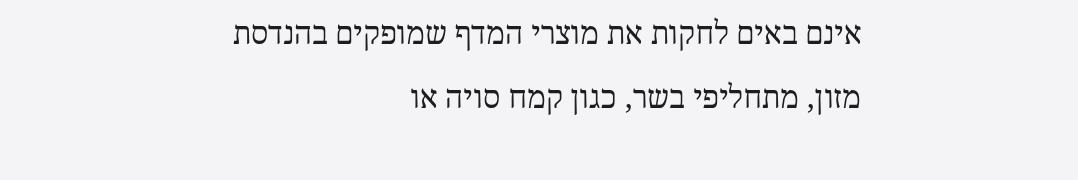אינם באים לחקות את מוצרי המדף שמופקים בהנדסת מזון, מתחליפי בשר, כגון קמח סויה או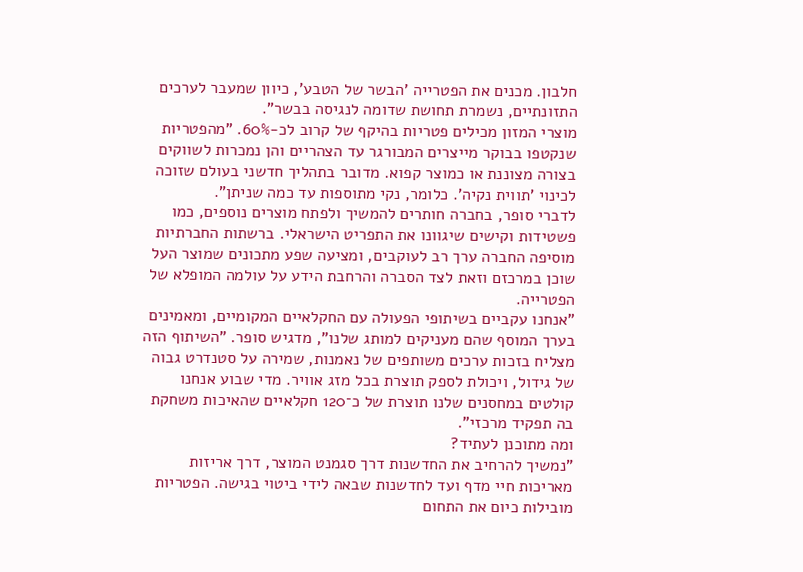חלבון. מכנים את הפטרייה 'הבשר של הטבע', כיוון שמעבר לערכים התזונתיים, נשמרת תחושת שדומה לנגיסה בבשר".
מוצרי המזון מכילים פטריות בהיקף של קרוב לכ-60%. "מהפטריות שנקטפו בבוקר מייצרים המבורגר עד הצהריים והן נמכרות לשווקים בצורה מצוננת או כמוצר קפוא. מדובר בתהליך חדשני בעולם שזוכה לכינוי 'תווית נקיה'. כלומר, נקי מתוספות עד כמה שניתן".
לדברי סופר, בחברה חותרים להמשיך ולפתח מוצרים נוספים, כמו פשטידות וקישים שיגוונו את התפריט הישראלי. ברשתות החברתיות מוסיפה החברה ערך רב לעוקבים, ומציעה שפע מתכונים שמוצר העל שוכן במרכזם וזאת לצד הסברה והרחבת הידע על עולמה המופלא של הפטרייה.
"אנחנו עקביים בשיתופי הפעולה עם החקלאיים המקומיים, ומאמינים בערך המוסף שהם מעניקים למותג שלנו", מדגיש סופר. "השיתוף הזה מצליח בזכות ערכים משותפים של נאמנות, שמירה על סטנדרט גבוה של גידול, ויכולת לספק תוצרת בכל מזג אוויר. מדי שבוע אנחנו קולטים במחסנים שלנו תוצרת של כ־120 חקלאיים שהאיכות משחקת בה תפקיד מרכזי".
ומה מתוכנן לעתיד?
"נמשיך להרחיב את החדשנות דרך סגמנט המוצר, דרך אריזות מאריכות חיי מדף ועד לחדשנות שבאה לידי ביטוי בגישה. הפטריות מובילות כיום את התחום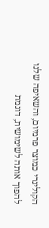הקולינרי כמוצר פרמיום, והשאיפה שלנו להפוך אותה לשימושית, דוגמת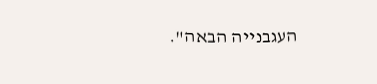העגבנייה הבאה".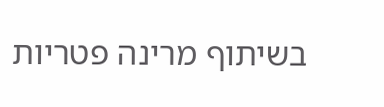בשיתוף מרינה פטריות